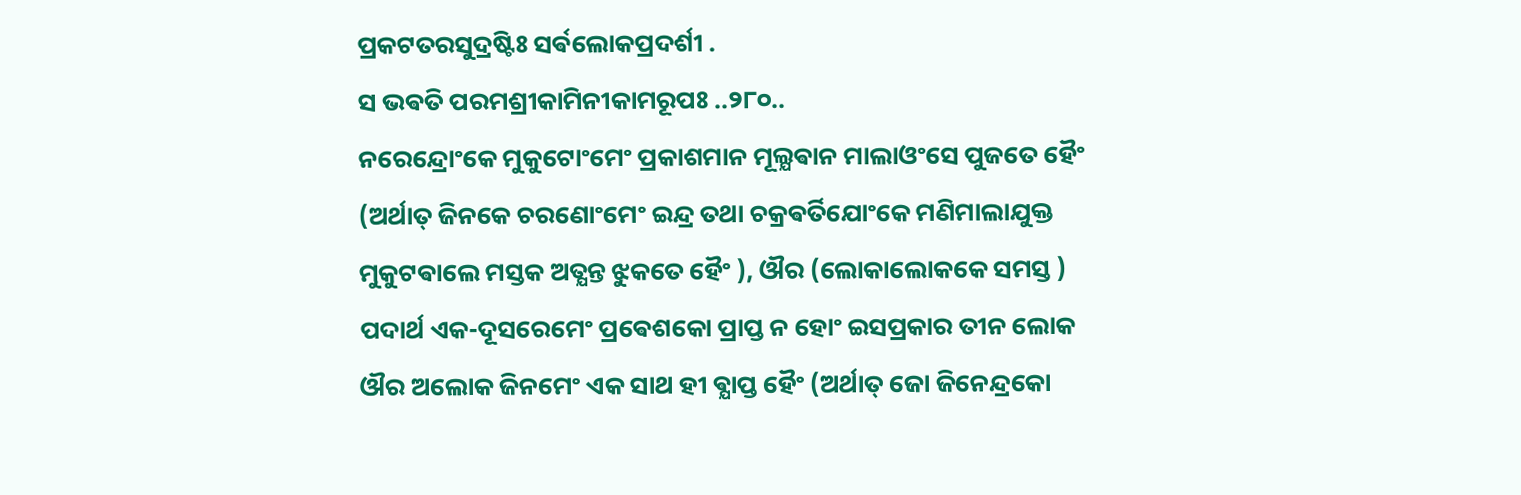ପ୍ରକଟତରସୁଦ୍ରଷ୍ଟିଃ ସର୍ଵଲୋକପ୍ରଦର୍ଶୀ .
ସ ଭଵତି ପରମଶ୍ରୀକାମିନୀକାମରୂପଃ ..୨୮୦..
ନରେନ୍ଦ୍ରୋଂକେ ମୁକୁଟୋଂମେଂ ପ୍ରକାଶମାନ ମୂଲ୍ଯଵାନ ମାଲାଓଂସେ ପୁଜତେ ହୈଂ (ଅର୍ଥାତ୍ ଜିନକେ ଚରଣୋଂମେଂ ଇନ୍ଦ୍ର ତଥା ଚକ୍ରଵର୍ତିଯୋଂକେ ମଣିମାଲାଯୁକ୍ତ ମୁକୁଟଵାଲେ ମସ୍ତକ ଅତ୍ଯନ୍ତ ଝୁକତେ ହୈଂ ), ଔର (ଲୋକାଲୋକକେ ସମସ୍ତ ) ପଦାର୍ଥ ଏକ-ଦୂସରେମେଂ ପ୍ରଵେଶକୋ ପ୍ରାପ୍ତ ନ ହୋଂ ଇସପ୍ରକାର ତୀନ ଲୋକ ଔର ଅଲୋକ ଜିନମେଂ ଏକ ସାଥ ହୀ ଵ୍ଯାପ୍ତ ହୈଂ (ଅର୍ଥାତ୍ ଜୋ ଜିନେନ୍ଦ୍ରକୋ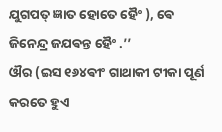ଯୁଗପତ୍ ଜ୍ଞାତ ହୋତେ ହୈଂ ), ଵେ ଜିନେନ୍ଦ୍ର ଜଯଵନ୍ତ ହୈଂ .’’
ଔର (ଇସ ୧୬୪ଵୀଂ ଗାଥାକୀ ଟୀକା ପୂର୍ଣ କରତେ ହୁଏ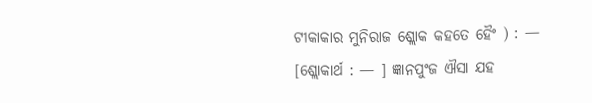ଟୀକାକାର ମୁନିରାଜ ଶ୍ଲୋକ କହତେ ହୈଂ ) : —
[ଶ୍ଲୋକାର୍ଥ : — ] ଜ୍ଞାନପୁଂଜ ଐସା ଯହ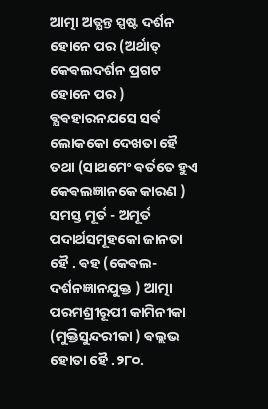ଆତ୍ମା ଅତ୍ଯନ୍ତ ସ୍ପଷ୍ଟ ଦର୍ଶନ ହୋନେ ପର (ଅର୍ଥାତ୍ କେଵଲଦର୍ଶନ ପ୍ରଗଟ ହୋନେ ପର ) ଵ୍ଯଵହାରନଯସେ ସର୍ଵ ଲୋକକୋ ଦେଖତା ହୈ ତଥା (ସାଥମେଂ ଵର୍ତତେ ହୁଏ କେଵଲଜ୍ଞାନକେ କାରଣ ) ସମସ୍ତ ମୂର୍ତ - ଅମୂର୍ତ ପଦାର୍ଥସମୂହକୋ ଜାନତା ହୈ . ଵହ (କେଵଲ- ଦର୍ଶନଜ୍ଞାନଯୁକ୍ତ ) ଆତ୍ମା ପରମଶ୍ରୀରୂପୀ କାମିନୀକା (ମୁକ୍ତିସୁନ୍ଦରୀକା ) ଵଲ୍ଲଭ ହୋତା ହୈ .୨୮୦.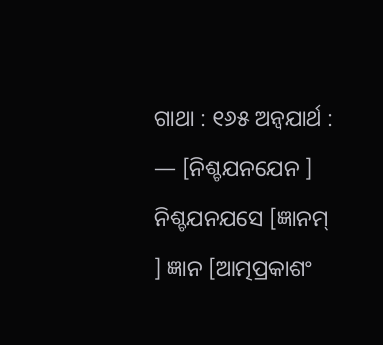ଗାଥା : ୧୬୫ ଅନ୍ଵଯାର୍ଥ : — [ନିଶ୍ଚଯନଯେନ ] ନିଶ୍ଚଯନଯସେ [ଜ୍ଞାନମ୍ ] ଜ୍ଞାନ [ଆତ୍ମପ୍ରକାଶଂ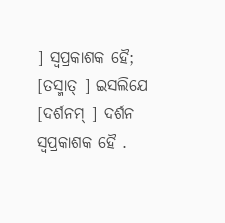] ସ୍ଵପ୍ରକାଶକ ହୈ; [ତସ୍ମାତ୍ ] ଇସଲିଯେ [ଦର୍ଶନମ୍ ] ଦର୍ଶନ ସ୍ଵପ୍ରକାଶକ ହୈ .